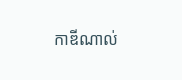កាឌីណាល់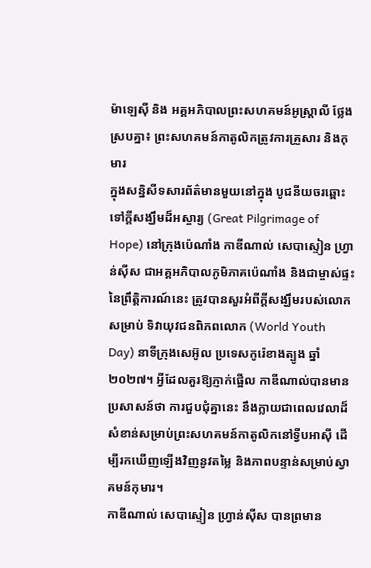ម៉ាឡេស៊ី និង អគ្គអភិបាលព្រះសហគមន៍អូស្ត្រាលី ថ្លែងស្របគ្នា៖ ព្រះសហគមន៍កាតូលិកត្រូវការគ្រួសារ និងកុមារ
ក្នុងសន្និសីទសារព័ត៌មានមួយនៅក្នុង បូជនីយចរឆ្ពោះទៅក្តីសង្ឃឹមដ៏អស្ចារ្យ (Great Pilgrimage of Hope) នៅក្រុងប៉េណាំង កាឌីណាល់ សេបាស្ទៀន ហ្វ្រាន់ស៊ីស ជាអគ្គអភិបាលភូមិភាគប៉េណាំង និងជាម្ចាស់ផ្ទះនៃព្រឹត្តិការណ៍នេះ ត្រូវបានសួរអំពីក្តីសង្ឃឹមរបស់លោកសម្រាប់ ទិវាយុវជនពិភពលោក (World Youth Day) នាទីក្រុងសេអ៊ូល ប្រទេសកូរ៉េខាងត្បូង ឆ្នាំ២០២៧។ អ្វីដែលគួរឱ្យភ្ញាក់ផ្អើល កាឌីណាល់បានមានប្រសាសន៍ថា ការជួបជុំគ្នានេះ នឹងក្លាយជាពេលវេលាដ៏សំខាន់សម្រាប់ព្រះសហគមន៍កាតូលិកនៅទ្វីបអាស៊ី ដើម្បីរកឃើញឡើងវិញនូវតម្លៃ និងភាពបន្ទាន់សម្រាប់ស្វាគមន៍កុមារ។
កាឌីណាល់ សេបាស្ទៀន ហ្វ្រាន់ស៊ីស បានព្រមាន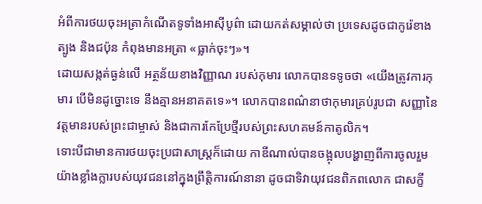អំពីការថយចុះអត្រាកំណើតទូទាំងអាស៊ីបូព៌ា ដោយកត់សម្គាល់ថា ប្រទេសដូចជាកូរ៉េខាងត្បូង និងជប៉ុន កំពុងមានអត្រា «ធ្លាក់ចុះៗ»។
ដោយសង្កត់ធ្ងន់លើ អត្ថន័យខាងវិញ្ញាណ របស់កុមារ លោកបានទទូចថា «យើងត្រូវការកុមារ បើមិនដូច្នោះទេ នឹងគ្មានអនាគតទេ»។ លោកបានពណ៌នាថាកុមារគ្រប់រូបជា សញ្ញានៃវត្តមានរបស់ព្រះជាម្ចាស់ និងជាការកែប្រែថ្មីរបស់ព្រះសហគមន៍កាតូលិក។
ទោះបីជាមានការថយចុះប្រជាសាស្ត្រក៏ដោយ កាឌីណាល់បានចង្អុលបង្ហាញពីការចូលរួមយ៉ាងខ្លាំងក្លារបស់យុវជននៅក្នុងព្រឹត្តិការណ៍នានា ដូចជាទិវាយុវជនពិភពលោក ជាសក្ខី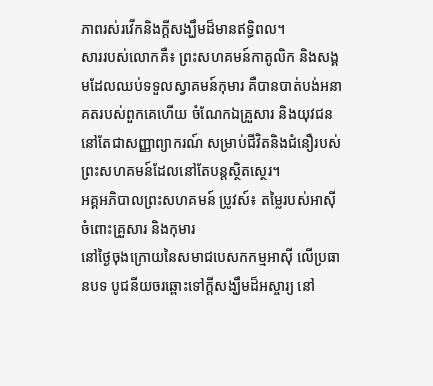ភាពរស់រវើកនិងក្តីសង្ឃឹមដ៏មានឥទ្ធិពល។
សាររបស់លោកគឺ៖ ព្រះសហគមន៍កាតូលិក និងសង្គមដែលឈប់ទទួលស្វាគមន៍កុមារ គឺបានបាត់បង់អនាគតរបស់ពួកគេហើយ ចំណែកឯគ្រួសារ និងយុវជននៅតែជាសញ្ញាព្យាករណ៍ សម្រាប់ជីវិតនិងជំនឿរបស់ព្រះសហគមន៍ដែលនៅតែបន្តស្ថិតស្ថេរ។
អគ្គអភិបាលព្រះសហគមន៍ ប្រូវស៍៖ តម្លៃរបស់អាស៊ីចំពោះគ្រួសារ និងកុមារ
នៅថ្ងៃចុងក្រោយនៃសមាជបេសកកម្មអាស៊ី លើប្រធានបទ បូជនីយចរឆ្ពោះទៅក្តីសង្ឃឹមដ៏អស្ចារ្យ នៅ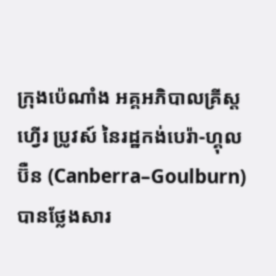ក្រុងប៉េណាំង អគ្គអភិបាលគ្រីស្តហ្វើរ ប្រូវស៍ នៃរដ្ឋកង់បេរ៉ា-ហ្គុលប៊ឺន (Canberra–Goulburn) បានថ្លែងសារ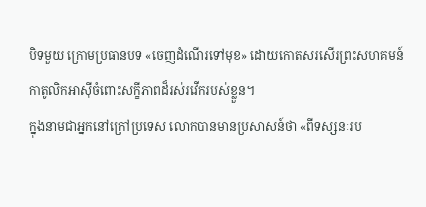បិទមួយ ក្រោមប្រធានបទ «ចេញដំណើរទៅមុខ» ដោយកោតសរសើរព្រះសហគមន៍កាតូលិកអាស៊ីចំពោះសក្ខីភាពដ៏រស់រវើករបស់ខ្លួន។
ក្នុងនាមជាអ្នកនៅក្រៅប្រទេស លោកបានមានប្រសាសន៍ថា «ពីទស្សនៈរប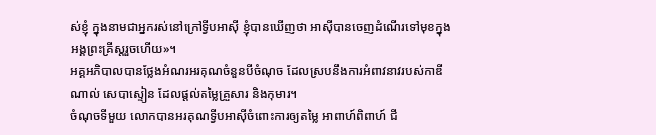ស់ខ្ញុំ ក្នុងនាមជាអ្នករស់នៅក្រៅទ្វីបអាស៊ី ខ្ញុំបានឃើញថា អាស៊ីបានចេញដំណើរទៅមុខក្នុងអង្គព្រះគ្រីស្តរួចហើយ»។
អគ្គអភិបាលបានថ្លែងអំណរអរគុណចំនួនបីចំណុច ដែលស្របនឹងការអំពាវនាវរបស់កាឌីណាល់ សេបាស្ទៀន ដែលផ្តល់តម្លៃគ្រួសារ និងកុមារ។
ចំណុចទីមួយ លោកបានអរគុណទ្វីបអាស៊ីចំពោះការឲ្យតម្លៃ អាពាហ៍ពិពាហ៍ ជី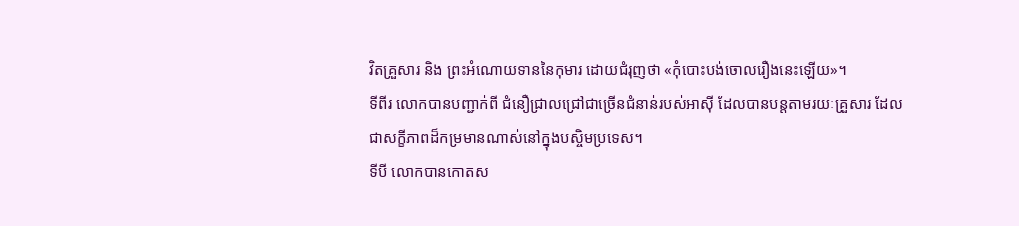វិតគ្រួសារ និង ព្រះអំណោយទាននៃកុមារ ដោយជំរុញថា «កុំបោះបង់ចោលរឿងនេះឡើយ»។
ទីពីរ លោកបានបញ្ជាក់ពី ជំនឿជ្រាលជ្រៅជាច្រើនជំនាន់របស់អាស៊ី ដែលបានបន្តតាមរយៈគ្រួសារ ដែលជាសក្ខីភាពដ៏កម្រមានណាស់នៅក្នុងបស្ចិមប្រទេស។
ទីបី លោកបានកោតស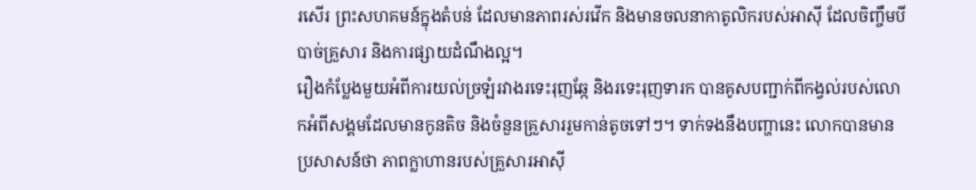រសើរ ព្រះសហគមន៍ក្នុងតំបន់ ដែលមានភាពរស់រវើក និងមានចលនាកាតូលិករបស់អាស៊ី ដែលចិញ្ចឹមបីបាច់គ្រួសារ និងការផ្សាយដំណឹងល្អ។
រឿងកំប្លែងមួយអំពីការយល់ច្រឡំរវាងរទេះរុញឆ្កែ និងរទេះរុញទារក បានគូសបញ្ជាក់ពីកង្វល់របស់លោកអំពីសង្គមដែលមានកូនតិច និងចំនួនគ្រួសាររួមកាន់តូចទៅៗ។ ទាក់ទងនឹងបញ្ហានេះ លោកបានមានប្រសាសន៍ថា ភាពក្លាហានរបស់គ្រួសារអាស៊ី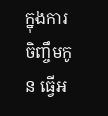ក្នុងការចិញ្ចឹមកូន ធ្វើអ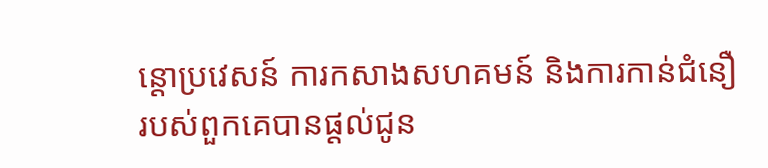ន្តោប្រវេសន៍ ការកសាងសហគមន៍ និងការកាន់ជំនឿរបស់ពួកគេបានផ្តល់ជូន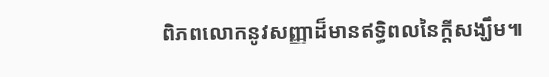ពិភពលោកនូវសញ្ញាដ៏មានឥទ្ធិពលនៃក្តីសង្ឃឹម៕